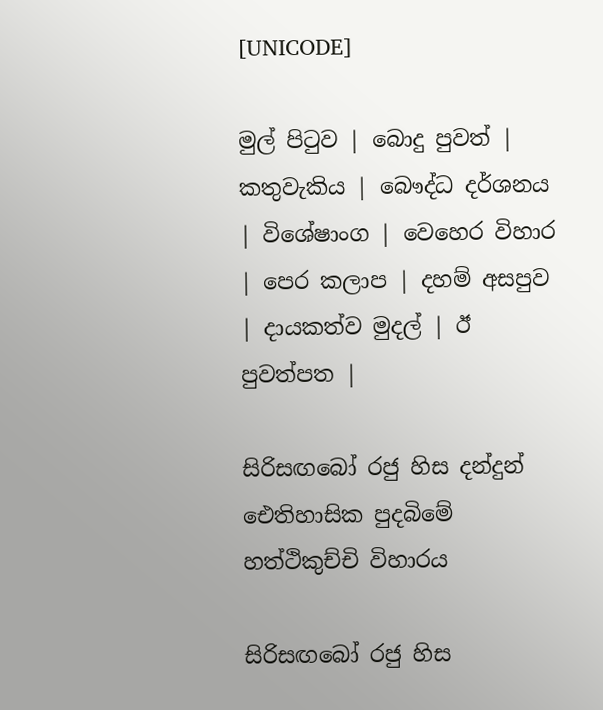[UNICODE]

මුල් පිටුව | බොදු පුවත් | කතුවැකිය | බෞද්ධ දර්ශනය | විශේෂාංග | වෙහෙර විහාර | පෙර කලාප | දහම් අසපුව | දායකත්ව මුදල් | ඊ පුවත්පත |

සිරිසඟබෝ රජු හිස දන්දුන් ඓතිහාසික පුදබිමේ හත්ථිකුච්චි විහාරය

සිරිසඟබෝ රජු හිස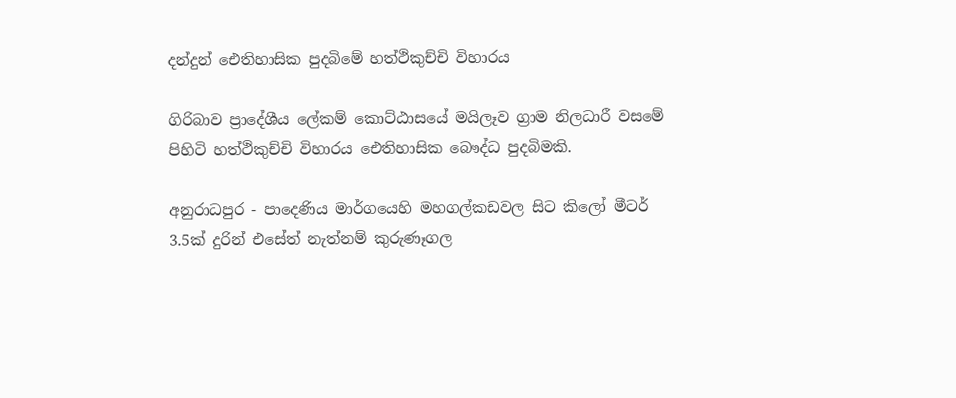දන්දුන් ඓතිහාසික පුදබිමේ හත්ථිකුච්චි විහාරය

ගිරිබාව ප්‍රාදේශීය ලේකම් කොට්ඨාසයේ මයිලෑව ග්‍රාම නිලධාරී වසමේ පිහිටි හත්ථිකුච්චි විහාරය ඓතිහාසික බෞද්ධ පුදබිමකි.

අනුරාධපුර - පාදෙණිය මාර්ගයෙහි මහගල්කඩවල සිට කිලෝ මීටර් 3.5ක් දුරින් එසේත් නැත්නම් කුරුණෑගල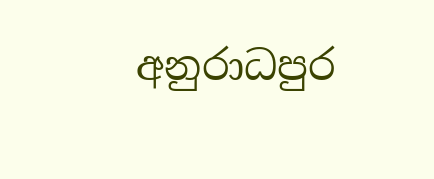අනුරාධපුර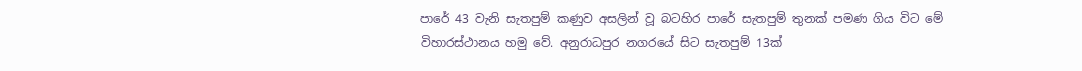පාරේ 43 වැනි සැතපුම් කණුව අසලින් වූ බටහිර පාරේ සැතපුම් තුනක් පමණ ගිය විට මේ විහාරස්ථානය හමු වේ. අනුරාධපුර නගරයේ සිට සැතපුම් 13ක්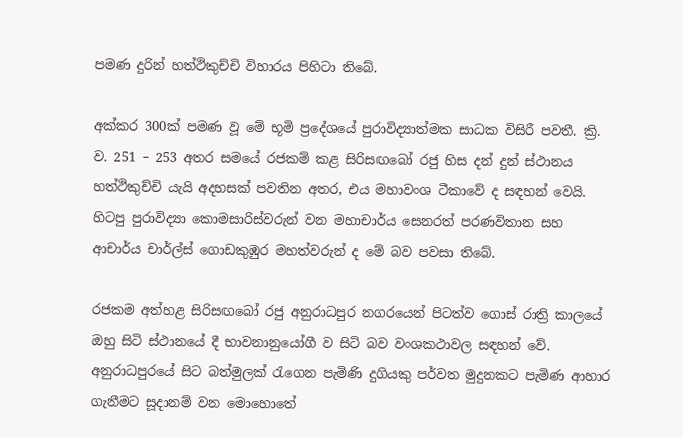පමණ දුරින් හත්ථිකුච්චි විහාරය පිහිටා තිබේ.

අක්කර 300ක් පමණ වූ මේ භූමි ප්‍රදේශයේ පුරාවිද්‍යාත්මක සාධක විසිරී පවතී. ක්‍රි. ව. 251 – 253 අතර සමයේ රජකම් කළ සිරිසඟබෝ රජු හිස දන් දුන් ස්ථානය හත්ථිකුච්චි යැයි අදහසක් පවතින අතර, එය මහාවංශ ටීකාවේ ද සඳහන් වෙයි. හිටපු පුරාවිද්‍යා කොමසාරිස්වරුන් වන මහාචාර්ය සෙනරත් පරණවිතාන සහ ආචාර්ය චාර්ල්ස් ගොඩකුඹුර මහත්වරුන් ද මේ බව පවසා තිබේ.

රජකම අත්හළ සිරිසඟබෝ රජු අනුරාධපුර නගරයෙන් පිටත්ව ගොස් රාත්‍රි කාලයේ ඔහු සිටි ස්ථානයේ දී භාවනානුයෝගී ව සිටි බව වංශකථාවල සඳහන් වේ. අනුරාධපුරයේ සිට බත්මුලක් රැගෙන පැමිණි දුගියකු පර්වත මුදුනකට පැමිණ ආහාර ගැනීමට සූදානම් වන මොහොතේ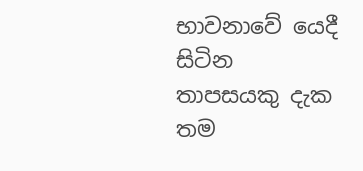භාවනාවේ යෙදී සිටින තාපසයකු දැක තම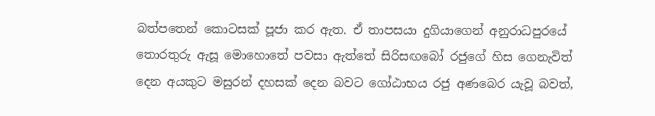බත්පතෙන් කොටසක් පූජා කර ඇත. ඒ තාපසයා දුගියාගෙන් අනුරාධපුරයේ තොරතුරු ඇසූ මොහොතේ පවසා ඇත්තේ සිරිසඟබෝ රජුගේ හිස ගෙනැවිත් දෙන අයකුට මසුරන් දහසක් දෙන බවට ගෝඨාභය රජු අණබෙර යැවූ බවත්,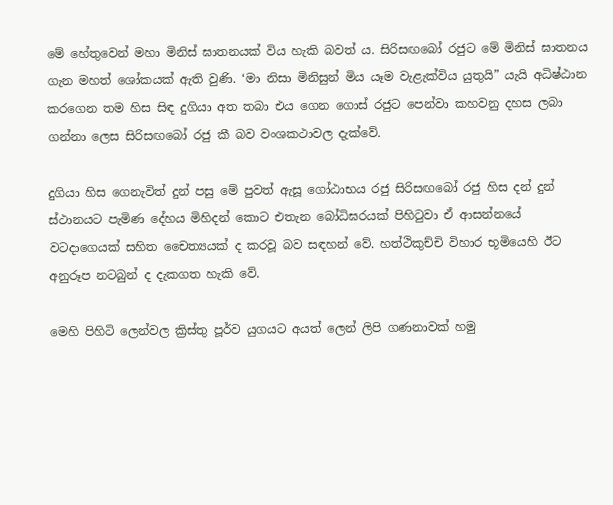මේ හේතුවෙන් මහා මිනිස් ඝාතනයක් විය හැකි බවත් ය. සිරිසඟබෝ රජුට මේ මිනිස් ඝාතනය ගැන මහත් ශෝකයක් ඇති වුණි. ‘මා නිසා මිනිසුන් මිය යෑම වැළැක්විය යුතුයි” යැයි අධිෂ්ඨාන කරගෙන තම හිස සිඳ දුගියා අත තබා එය ගෙන ගොස් රජුට පෙන්වා කහවනු දහස ලබා ගන්නා ලෙස සිරිසඟබෝ රජු කී බව වංශකථාවල දැක්වේ.

දුගියා හිස ගෙනැවිත් දුන් පසු මේ පුවත් ඇසූ ගෝඨාභය රජු සිරිසඟබෝ රජු හිස දන් දුන් ස්ථානයට පැමිණ දේහය මිහිදන් කොට එතැන බෝධිඝරයක් පිහිටුවා ඒ ආසන්නයේ වටදාගෙයක් සහිත චෛත්‍යයක් ද කරවූ බව සඳහන් වේ. හත්ථිකුච්චි විහාර භූමියෙහි ඊට අනුරූප නටබුන් ද දැකගත හැකි වේ.

මෙහි පිහිටි ලෙන්වල ක්‍රිස්තු පූර්ව යුගයට අයත් ලෙන් ලිපි ගණනාවක් හමු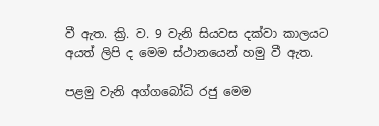වී ඇත. ක්‍රි. ව. 9 වැනි සියවස දක්වා කාලයට අයත් ලිපි ද මෙම ස්ථානයෙන් හමු වී ඇත.

පළමු වැනි අග්ගබෝධි රජු මෙම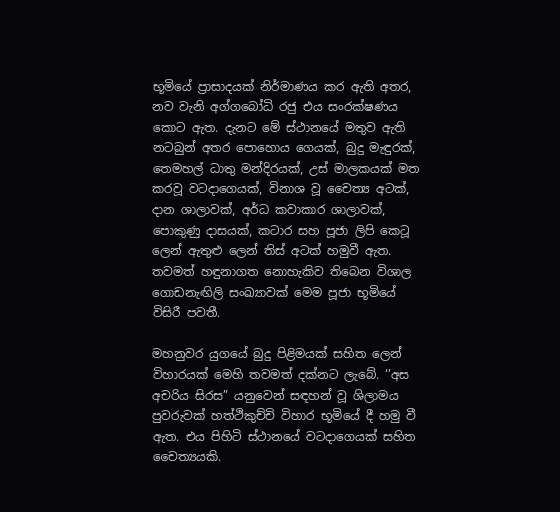භූමියේ ප්‍රාසාදයක් නිර්මාණය කර ඇති අතර, නව වැනි අග්ගබෝධි රජු එය සංරක්ෂණය කොට ඇත. දැනට මේ ස්ථානයේ මතුව ඇති නටබුන් අතර පොහොය ගෙයක්, බුදු මැඳුරක්, තෙමහල් ධාතු මන්දිරයක්, උස් මාලකයක් මත කරවූ වටදාගෙයක්, විනාශ වූ චෛත්‍ය අටක්, දාන ශාලාවක්, අර්ධ කවාකාර ශාලාවක්, පොකුණු දාසයක්, කටාර සහ පූජා ලිපි කෙටූ ලෙන් ඇතුළු ලෙන් තිස් අටක් හමුවී ඇත. තවමත් හඳුනාගත නොහැකිව තිබෙන විශාල ගොඩනැඟිලි සංඛ්‍යාවක් මෙම පූජා භූමියේ විසිරී පවතී.

මහනුවර යුගයේ බුදු පිළිමයක් සහිත ලෙන් විහාරයක් මෙහි තවමත් දක්නට ලැබේ. ‘’අස අචරිය සිරස” යනුවෙන් සඳහන් වූ ශිලාමය පුවරුවක් හත්ථිකුච්චි විහාර භූමියේ දී හමු වී ඇත. එය පිහිටි ස්ථානයේ වටදාගෙයක් සහිත චෛත්‍යයකි.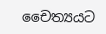චෛත්‍යයට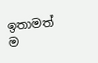ඉතාමත් ම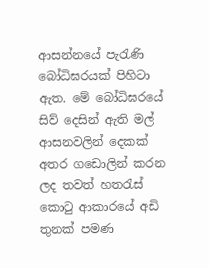ආසන්නයේ පැරැණි බෝධිඝරයක් පිහිටා ඇත. මේ බෝධිඝරයේ සිව් දෙසින් ඇති මල් ආසනවලින් දෙකක් අතර ගඩොලින් කරන ලද තවත් හතරැස් කොටු ආකාරයේ අඩි තුනක් පමණ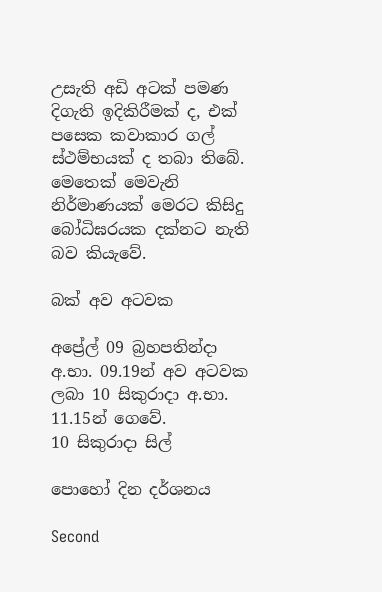උසැති අඩි අටක් පමණ දිගැති ඉදිකිරීමක් ද, එක් පසෙක කවාකාර ගල් ස්ථම්භයක් ද තබා තිබේ. මෙතෙක් මෙවැනි නිර්මාණයක් මෙරට කිසිදු බෝධිඝරයක දක්නට නැති බව කියැවේ.

බක් අව අටවක

අප්‍රේල් 09 බ්‍රහපතින්දා අ.භා. 09.19න් අව අටවක ලබා 10 සිකුරාදා අ.භා. 11.15න් ගෙවේ.
10 සිකුරාදා සිල්

පොහෝ දින දර්ශනය

Second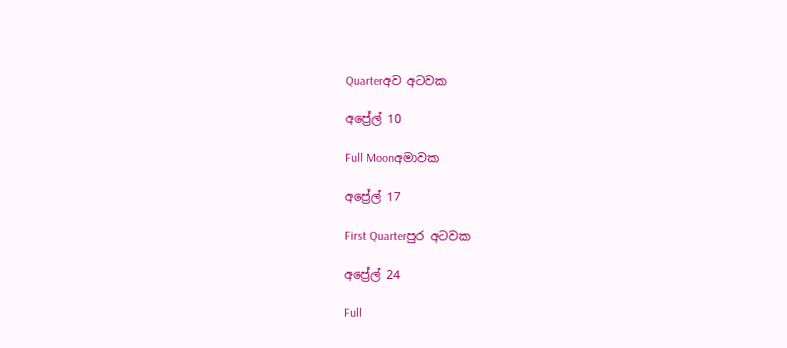Quarterඅව අටවක

අප්‍රේල් 10

Full Moonඅමාවක

අප්‍රේල් 17

First Quarterපුර අටවක

අප්‍රේල් 24

Full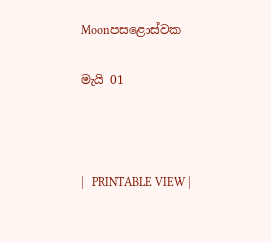Moonපසළොස්වක

මැයි 01



|   PRINTABLE VIEW |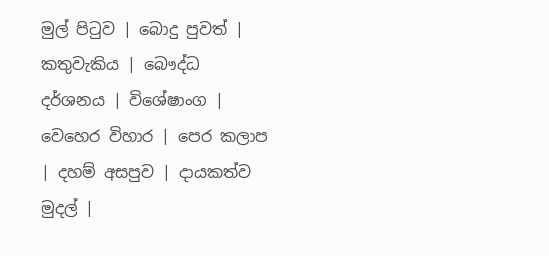මුල් පිටුව | බොදු පුවත් | කතුවැකිය | බෞද්ධ දර්ශනය | විශේෂාංග | වෙහෙර විහාර | පෙර කලාප | දහම් අසපුව | දායකත්ව මුදල් |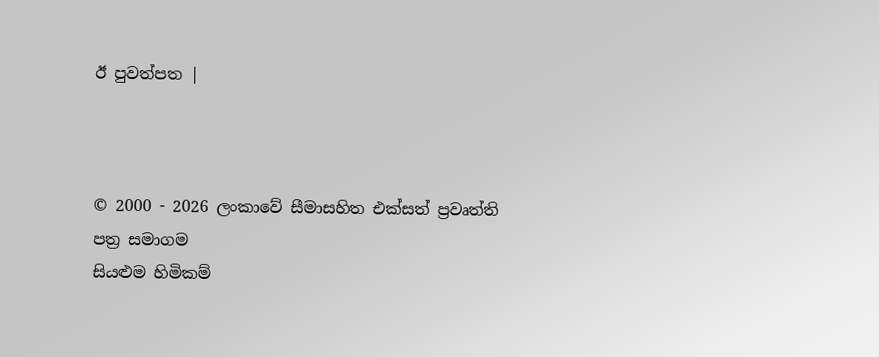ඊ පුවත්පත |



© 2000 - 2026 ලංකාවේ සීමාසහිත එක්සත් ප්‍රවෘත්ති පත්‍ර සමාගම
සියළුම හිමිකම්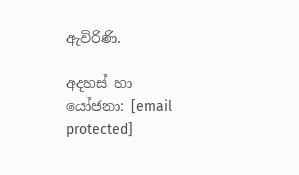ඇවිරිණි.

අදහස් හා යෝජනා: [email protected]